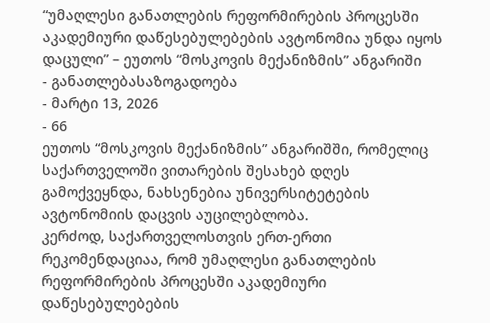“უმაღლესი განათლების რეფორმირების პროცესში აკადემიური დაწესებულებების ავტონომია უნდა იყოს დაცული” – ეუთოს “მოსკოვის მექანიზმის” ანგარიში
- განათლებასაზოგადოება
- მარტი 13, 2026
- 66
ეუთოს “მოსკოვის მექანიზმის” ანგარიშში, რომელიც საქართველოში ვითარების შესახებ დღეს გამოქვეყნდა, ნახსენებია უნივერსიტეტების ავტონომიის დაცვის აუცილებლობა.
კერძოდ, საქართველოსთვის ერთ-ერთი რეკომენდაციაა, რომ უმაღლესი განათლების რეფორმირების პროცესში აკადემიური დაწესებულებების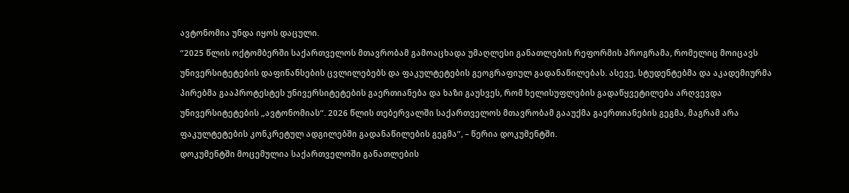ავტონომია უნდა იყოს დაცული.
“2025 წლის ოქტომბერში საქართველოს მთავრობამ გამოაცხადა უმაღლესი განათლების რეფორმის პროგრამა, რომელიც მოიცავს უნივერსიტეტების დაფინანსების ცვლილებებს და ფაკულტეტების გეოგრაფიულ გადანაწილებას. ასევე, სტუდენტებმა და აკადემიურმა პირებმა გააპროტესტეს უნივერსიტეტების გაერთიანება და ხაზი გაუსვეს, რომ ხელისუფლების გადაწყვეტილება არღვევდა უნივერსიტეტების „ავტონომიას“. 2026 წლის თებერვალში საქართველოს მთავრობამ გააუქმა გაერთიანების გეგმა, მაგრამ არა ფაკულტეტების კონკრეტულ ადგილებში გადანაწილების გეგმა”, – წერია დოკუმენტში.
დოკუმენტში მოცემულია საქართველოში განათლების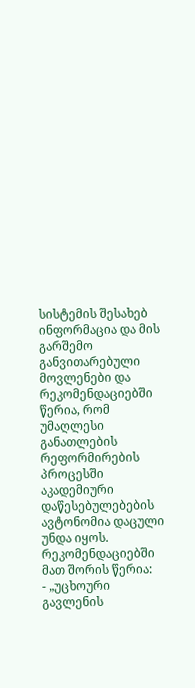სისტემის შესახებ ინფორმაცია და მის გარშემო განვითარებული მოვლენები და რეკომენდაციებში წერია, რომ უმაღლესი განათლების რეფორმირების პროცესში აკადემიური დაწესებულებების ავტონომია დაცული უნდა იყოს.
რეკომენდაციებში მათ შორის წერია:
- „უცხოური გავლენის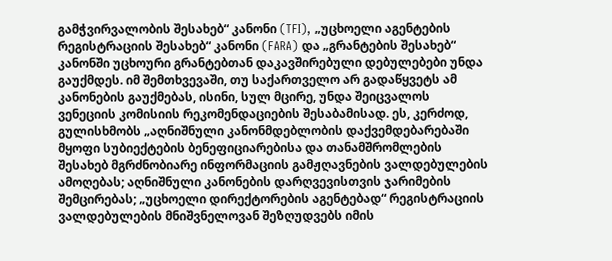გამჭვირვალობის შესახებ“ კანონი (TFI), „უცხოელი აგენტების რეგისტრაციის შესახებ“ კანონი (FARA) და „გრანტების შესახებ“ კანონში უცხოური გრანტებთან დაკავშირებული დებულებები უნდა გაუქმდეს. იმ შემთხვევაში, თუ საქართველო არ გადაწყვეტს ამ კანონების გაუქმებას, ისინი, სულ მცირე, უნდა შეიცვალოს ვენეციის კომისიის რეკომენდაციების შესაბამისად. ეს, კერძოდ, გულისხმობს „აღნიშნული კანონმდებლობის დაქვემდებარებაში მყოფი სუბიექტების ბენეფიციარებისა და თანამშრომლების შესახებ მგრძნობიარე ინფორმაციის გამჟღავნების ვალდებულების ამოღებას; აღნიშნული კანონების დარღვევისთვის ჯარიმების შემცირებას; „უცხოელი დირექტორების აგენტებად“ რეგისტრაციის ვალდებულების მნიშვნელოვან შეზღუდვებს იმის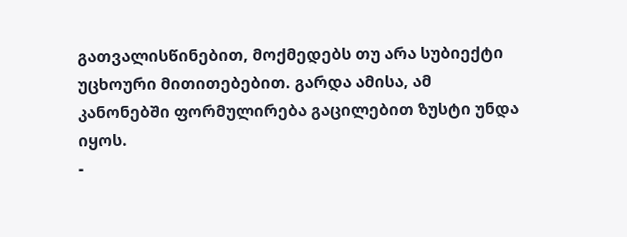გათვალისწინებით, მოქმედებს თუ არა სუბიექტი უცხოური მითითებებით. გარდა ამისა, ამ კანონებში ფორმულირება გაცილებით ზუსტი უნდა იყოს.
-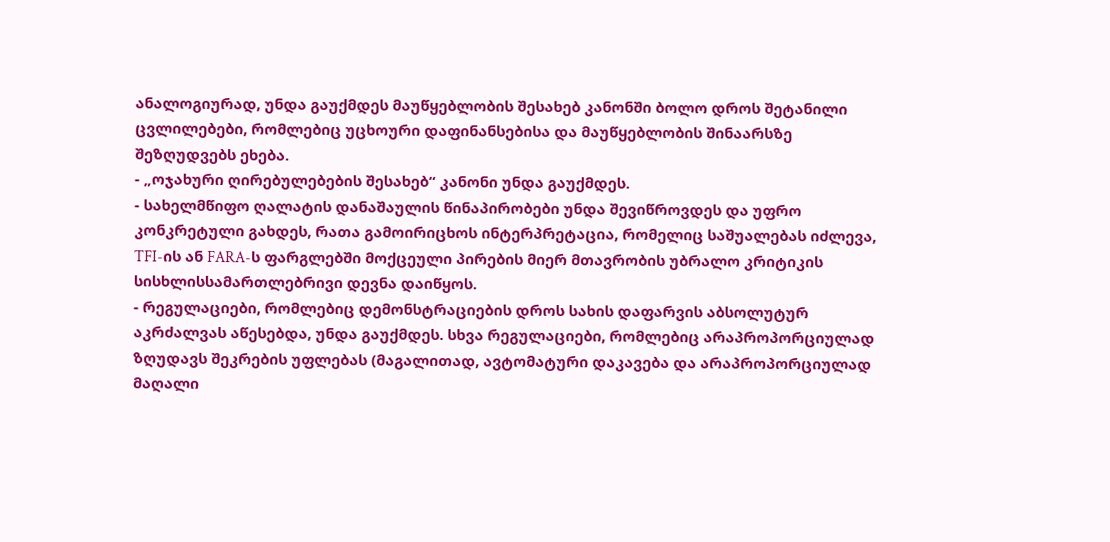ანალოგიურად, უნდა გაუქმდეს მაუწყებლობის შესახებ კანონში ბოლო დროს შეტანილი ცვლილებები, რომლებიც უცხოური დაფინანსებისა და მაუწყებლობის შინაარსზე შეზღუდვებს ეხება.
- „ოჯახური ღირებულებების შესახებ“ კანონი უნდა გაუქმდეს.
- სახელმწიფო ღალატის დანაშაულის წინაპირობები უნდა შევიწროვდეს და უფრო კონკრეტული გახდეს, რათა გამოირიცხოს ინტერპრეტაცია, რომელიც საშუალებას იძლევა, TFI-ის ან FARA-ს ფარგლებში მოქცეული პირების მიერ მთავრობის უბრალო კრიტიკის სისხლისსამართლებრივი დევნა დაიწყოს.
- რეგულაციები, რომლებიც დემონსტრაციების დროს სახის დაფარვის აბსოლუტურ აკრძალვას აწესებდა, უნდა გაუქმდეს. სხვა რეგულაციები, რომლებიც არაპროპორციულად ზღუდავს შეკრების უფლებას (მაგალითად, ავტომატური დაკავება და არაპროპორციულად მაღალი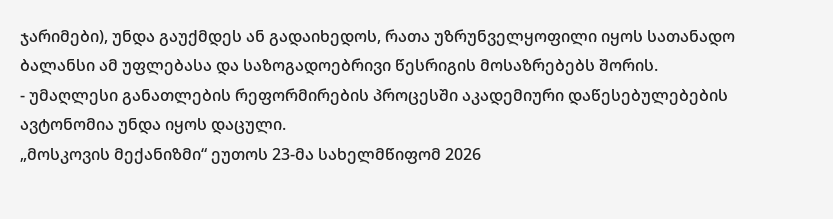ჯარიმები), უნდა გაუქმდეს ან გადაიხედოს, რათა უზრუნველყოფილი იყოს სათანადო ბალანსი ამ უფლებასა და საზოგადოებრივი წესრიგის მოსაზრებებს შორის.
- უმაღლესი განათლების რეფორმირების პროცესში აკადემიური დაწესებულებების ავტონომია უნდა იყოს დაცული.
„მოსკოვის მექანიზმი“ ეუთოს 23-მა სახელმწიფომ 2026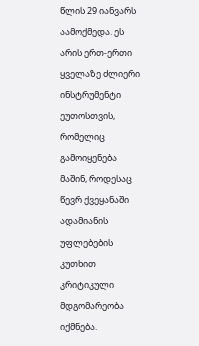წლის 29 იანვარს აამოქმედა. ეს არის ერთ-ერთი ყველაზე ძლიერი ინსტრუმენტი ეუთოსთვის, რომელიც გამოიყენება მაშინ, როდესაც წევრ ქვეყანაში ადამიანის უფლებების კუთხით კრიტიკული მდგომარეობა იქმნება.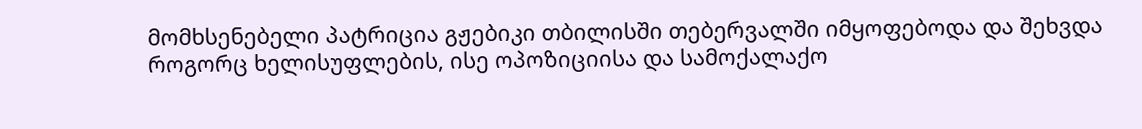მომხსენებელი პატრიცია გჟებიკი თბილისში თებერვალში იმყოფებოდა და შეხვდა როგორც ხელისუფლების, ისე ოპოზიციისა და სამოქალაქო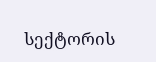სექტორის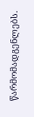წარმომადგენლებს.